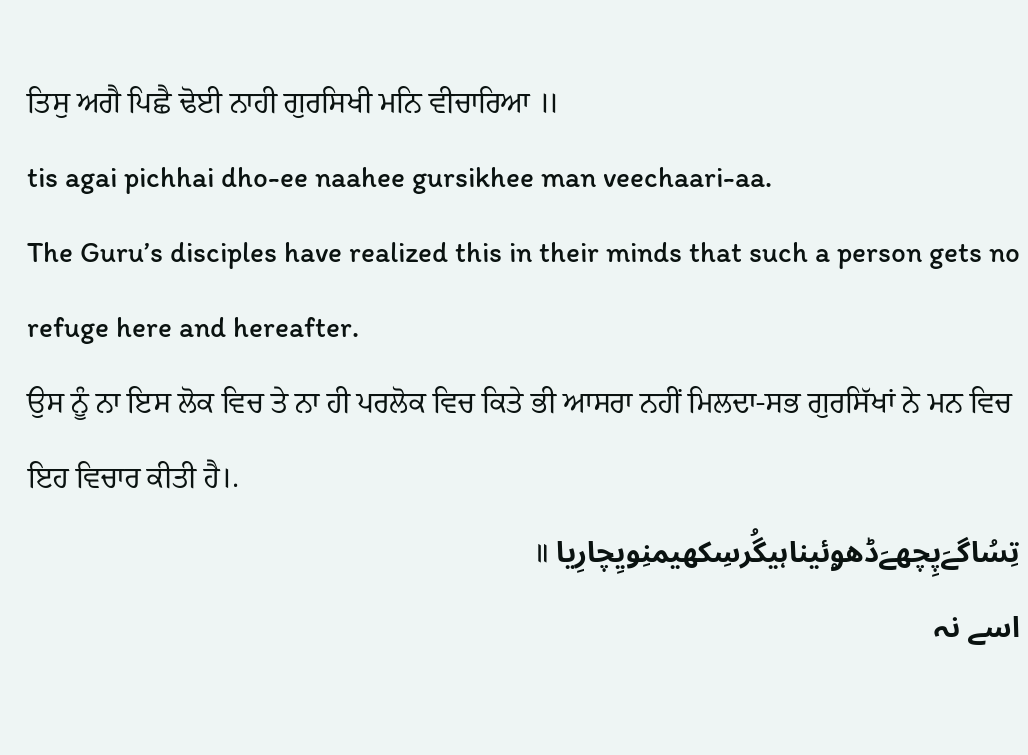ਤਿਸੁ ਅਗੈ ਪਿਛੈ ਢੋਈ ਨਾਹੀ ਗੁਰਸਿਖੀ ਮਨਿ ਵੀਚਾਰਿਆ ॥
tis agai pichhai dho-ee naahee gursikhee man veechaari-aa.
The Guru’s disciples have realized this in their minds that such a person gets no refuge here and hereafter.
ਉਸ ਨੂੰ ਨਾ ਇਸ ਲੋਕ ਵਿਚ ਤੇ ਨਾ ਹੀ ਪਰਲੋਕ ਵਿਚ ਕਿਤੇ ਭੀ ਆਸਰਾ ਨਹੀਂ ਮਿਲਦਾ-ਸਭ ਗੁਰਸਿੱਖਾਂ ਨੇ ਮਨ ਵਿਚ ਇਹ ਵਿਚਾਰ ਕੀਤੀ ਹੈ।.
تِسُاگےَپِچھےَڈھۄئیناہیگُرسِکھیمنِویِچارِیا ॥
اسے نہ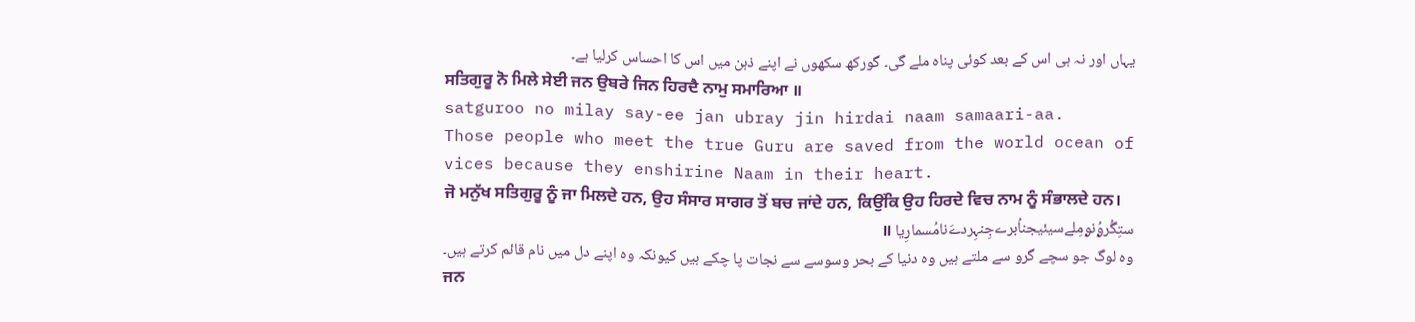یہاں اور نہ ہی اس کے بعد کوئی پناہ ملے گی۔ گورکھ سکھوں نے اپنے ذہن میں اس کا احساس کرلیا ہے۔
ਸਤਿਗੁਰੂ ਨੋ ਮਿਲੇ ਸੇਈ ਜਨ ਉਬਰੇ ਜਿਨ ਹਿਰਦੈ ਨਾਮੁ ਸਮਾਰਿਆ ॥
satguroo no milay say-ee jan ubray jin hirdai naam samaari-aa.
Those people who meet the true Guru are saved from the world ocean of vices because they enshirine Naam in their heart.
ਜੋ ਮਨੁੱਖ ਸਤਿਗੁਰੂ ਨੂੰ ਜਾ ਮਿਲਦੇ ਹਨ, ਉਹ ਸੰਸਾਰ ਸਾਗਰ ਤੋਂ ਬਚ ਜਾਂਦੇ ਹਨ, ਕਿਉਂਕਿ ਉਹ ਹਿਰਦੇ ਵਿਚ ਨਾਮ ਨੂੰ ਸੰਭਾਲਦੇ ਹਨ।
ستِگُرۄُنۄمِلےسیئیجناُبرےجِنہِردےَنامُسمارِیا ॥
وہ لوگ جو سچے گرو سے ملتے ہیں وہ دنیا کے بحر وسوسے سے نجات پا چکے ہیں کیونکہ وہ اپنے دل میں نام قائم کرتے ہیں۔
ਜਨ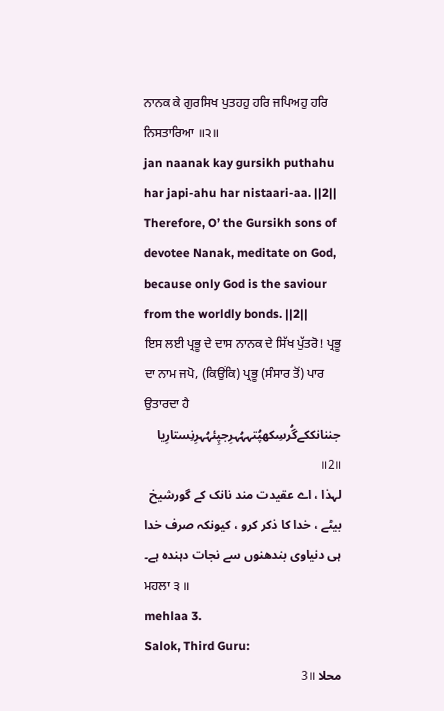ਨਾਨਕ ਕੇ ਗੁਰਸਿਖ ਪੁਤਹਹੁ ਹਰਿ ਜਪਿਅਹੁ ਹਰਿ ਨਿਸਤਾਰਿਆ ॥੨॥
jan naanak kay gursikh puthahu har japi-ahu har nistaari-aa. ||2||
Therefore, O’ the Gursikh sons of devotee Nanak, meditate on God, because only God is the saviour from the worldly bonds. ||2||
ਇਸ ਲਈ ਪ੍ਰਭੂ ਦੇ ਦਾਸ ਨਾਨਕ ਦੇ ਸਿੱਖ ਪੁੱਤਰੋ! ਪ੍ਰਭੂ ਦਾ ਨਾਮ ਜਪੋ, (ਕਿਉਂਕਿ) ਪ੍ਰਭੂ (ਸੰਸਾਰ ਤੋਂ) ਪਾਰ ਉਤਾਰਦਾ ਹੈ
جننانککےگُرسِکھپُتہہُہرِجپِئہُہرِنِستارِیا ॥2॥
لہذا ، اے عقیدت مند نانک کے گورشیخ بیٹے ، خدا کا ذکر کرو ، کیونکہ صرف خدا ہی دنیاوی بندھنوں سے نجات دہندہ ہے۔
ਮਹਲਾ ੩ ॥
mehlaa 3.
Salok, Third Guru:
محلا 3॥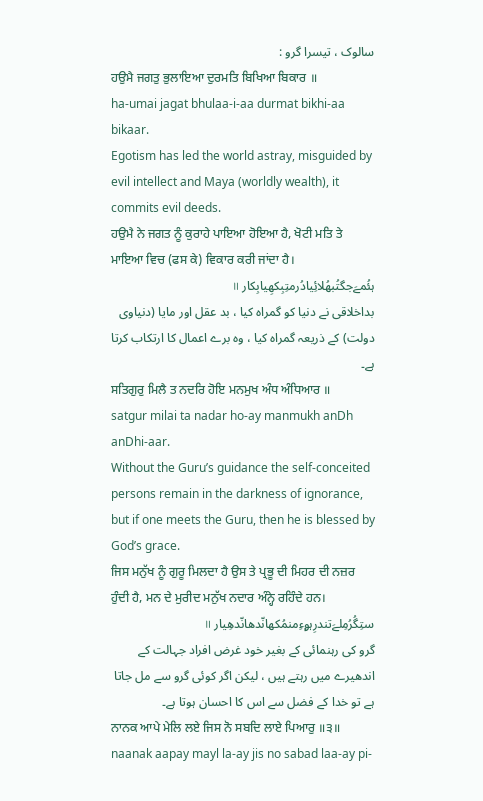سالوک ، تیسرا گرو :
ਹਉਮੈ ਜਗਤੁ ਭੁਲਾਇਆ ਦੁਰਮਤਿ ਬਿਖਿਆ ਬਿਕਾਰ ॥
ha-umai jagat bhulaa-i-aa durmat bikhi-aa bikaar.
Egotism has led the world astray, misguided by evil intellect and Maya (worldly wealth), it commits evil deeds.
ਹਉਮੈ ਨੇ ਜਗਤ ਨੂੰ ਕੁਰਾਹੇ ਪਾਇਆ ਹੋਇਆ ਹੈ, ਖੋਟੀ ਮਤਿ ਤੇ ਮਾਇਆ ਵਿਚ (ਫਸ ਕੇ) ਵਿਕਾਰ ਕਰੀ ਜਾਂਦਾ ਹੈ।
ہئُمےَجگتُبھُلائِیادُرمتِبِکھِیابِکار ॥
بداخلاقی نے دنیا کو گمراہ کیا ، بد عقل اور مایا (دنیاوی دولت) کے ذریعہ گمراہ کیا ، وہ برے اعمال کا ارتکاب کرتا ہے۔
ਸਤਿਗੁਰੁ ਮਿਲੈ ਤ ਨਦਰਿ ਹੋਇ ਮਨਮੁਖ ਅੰਧ ਅੰਧਿਆਰ ॥
satgur milai ta nadar ho-ay manmukh anDh anDhi-aar.
Without the Guru’s guidance the self-conceited persons remain in the darkness of ignorance, but if one meets the Guru, then he is blessed by God’s grace.
ਜਿਸ ਮਨੁੱਖ ਨੂੰ ਗੁਰੂ ਮਿਲਦਾ ਹੈ ਉਸ ਤੇ ਪ੍ਰਭੂ ਦੀ ਮਿਹਰ ਦੀ ਨਜ਼ਰ ਹੁੰਦੀ ਹੈ, ਮਨ ਦੇ ਮੁਰੀਦ ਮਨੁੱਖ ਨਦਾਰ ਅੰਨ੍ਹੇ ਰਹਿੰਦੇ ਹਨ।
ستِگُرُمِلےَتندرِہۄءِمنمُکھانّدھانّدھِیار ॥
گرو کی رہنمائی کے بغیر خود غرض افراد جہالت کے اندھیرے میں رہتے ہیں ، لیکن اگر کوئی گرو سے مل جاتا ہے تو خدا کے فضل سے اس کا احسان ہوتا ہے۔
ਨਾਨਕ ਆਪੇ ਮੇਲਿ ਲਏ ਜਿਸ ਨੋ ਸਬਦਿ ਲਾਏ ਪਿਆਰੁ ॥੩॥
naanak aapay mayl la-ay jis no sabad laa-ay pi-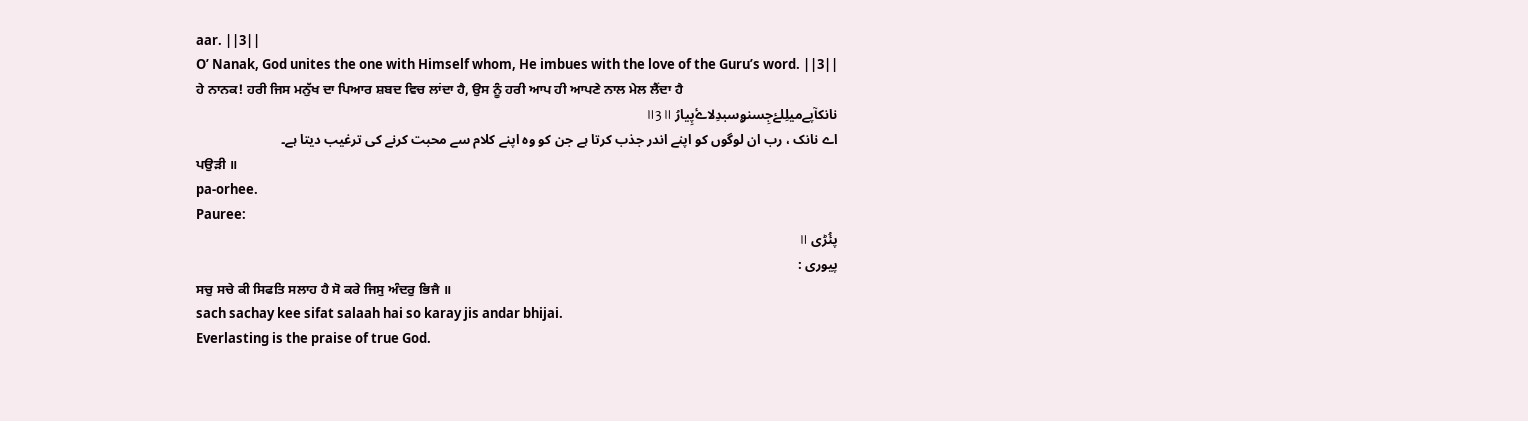aar. ||3||
O’ Nanak, God unites the one with Himself whom, He imbues with the love of the Guru’s word. ||3||
ਹੇ ਨਾਨਕ! ਹਰੀ ਜਿਸ ਮਨੁੱਖ ਦਾ ਪਿਆਰ ਸ਼ਬਦ ਵਿਚ ਲਾਂਦਾ ਹੈ, ਉਸ ਨੂੰ ਹਰੀ ਆਪ ਹੀ ਆਪਣੇ ਨਾਲ ਮੇਲ ਲੈਂਦਾ ਹੈ
نانکآپےمیلِلۓجِسنۄسبدِلاۓپِیارُ ॥3॥
اے نانک ، رب ان لوگوں کو اپنے اندر جذب کرتا ہے جن کو وہ اپنے کلام سے محبت کرنے کی ترغیب دیتا ہے۔
ਪਉੜੀ ॥
pa-orhee.
Pauree:
پئُڑی ॥
پیوری :
ਸਚੁ ਸਚੇ ਕੀ ਸਿਫਤਿ ਸਲਾਹ ਹੈ ਸੋ ਕਰੇ ਜਿਸੁ ਅੰਦਰੁ ਭਿਜੈ ॥
sach sachay kee sifat salaah hai so karay jis andar bhijai.
Everlasting is the praise of true God.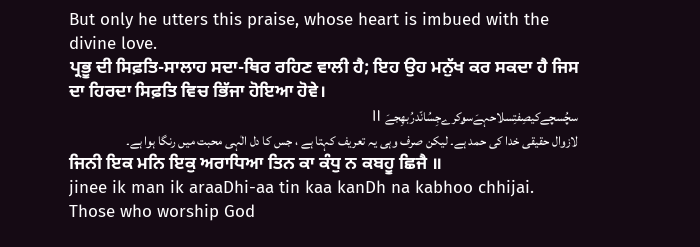But only he utters this praise, whose heart is imbued with the divine love.
ਪ੍ਰਭੂ ਦੀ ਸਿਫ਼ਤਿ-ਸਾਲਾਹ ਸਦਾ-ਥਿਰ ਰਹਿਣ ਵਾਲੀ ਹੈ; ਇਹ ਉਹ ਮਨੁੱਖ ਕਰ ਸਕਦਾ ਹੈ ਜਿਸ ਦਾ ਹਿਰਦਾ ਸਿਫ਼ਤਿ ਵਿਚ ਭਿੱਜਾ ਹੋਇਆ ਹੋਵੇ।
سچُسچےکیصِفتِسلاحہےَسۄکرےجِسُانّدرُبھِجےَ ॥
لازوال حقیقی خدا کی حمد ہے۔ لیکن صرف وہی یہ تعریف کہتا ہے ، جس کا دل الٰہی محبت میں رنگا ہوا ہے۔
ਜਿਨੀ ਇਕ ਮਨਿ ਇਕੁ ਅਰਾਧਿਆ ਤਿਨ ਕਾ ਕੰਧੁ ਨ ਕਬਹੂ ਛਿਜੈ ॥
jinee ik man ik araaDhi-aa tin kaa kanDh na kabhoo chhijai.
Those who worship God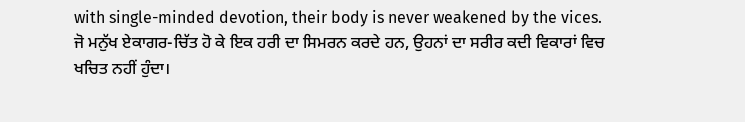with single-minded devotion, their body is never weakened by the vices.
ਜੋ ਮਨੁੱਖ ਏਕਾਗਰ-ਚਿੱਤ ਹੋ ਕੇ ਇਕ ਹਰੀ ਦਾ ਸਿਮਰਨ ਕਰਦੇ ਹਨ, ਉਹਨਾਂ ਦਾ ਸਰੀਰ ਕਦੀ ਵਿਕਾਰਾਂ ਵਿਚ ਖਚਿਤ ਨਹੀਂ ਹੁੰਦਾ।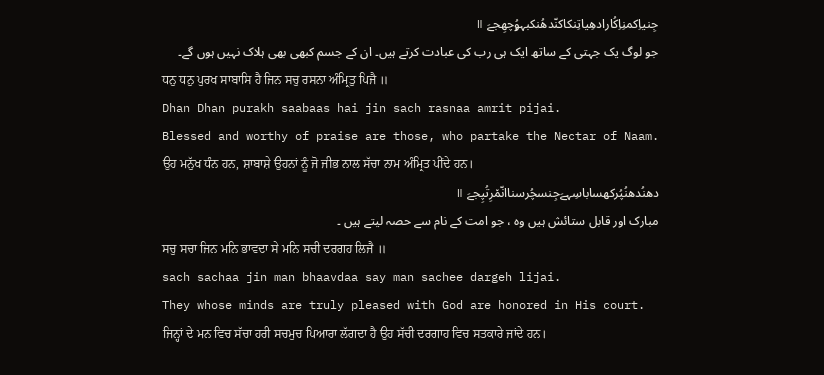جِنیاِکمنِاِکُارادھِیاتِنکاکنّدھُنکبہۄُچھِجےَ ॥
جو لوگ یک جہتی کے ساتھ ایک ہی رب کی عبادت کرتے ہیں۔ ان کے جسم کبھی بھی ہلاک نہیں ہوں گے۔
ਧਨੁ ਧਨੁ ਪੁਰਖ ਸਾਬਾਸਿ ਹੈ ਜਿਨ ਸਚੁ ਰਸਨਾ ਅੰਮ੍ਰਿਤੁ ਪਿਜੈ ॥
Dhan Dhan purakh saabaas hai jin sach rasnaa amrit pijai.
Blessed and worthy of praise are those, who partake the Nectar of Naam.
ਉਹ ਮਨੁੱਖ ਧੰਨ ਹਨ, ਸ਼ਾਬਾਸ਼ੇ ਉਹਨਾਂ ਨੂੰ ਜੋ ਜੀਭ ਨਾਲ ਸੱਚਾ ਨਾਮ ਅੰਮ੍ਰਿਤ ਪੀਂਦੇ ਹਨ।
دھنُدھنُپُرکھساباسِہےَجِنسچُرسناانّم٘رِتُپِجےَ ॥
مبارک اور قابل ستائش ہیں وہ ، جو امت کے نام سے حصہ لیتے ہیں ۔
ਸਚੁ ਸਚਾ ਜਿਨ ਮਨਿ ਭਾਵਦਾ ਸੇ ਮਨਿ ਸਚੀ ਦਰਗਹ ਲਿਜੈ ॥
sach sachaa jin man bhaavdaa say man sachee dargeh lijai.
They whose minds are truly pleased with God are honored in His court.
ਜਿਨ੍ਹਾਂ ਦੇ ਮਨ ਵਿਚ ਸੱਚਾ ਹਰੀ ਸਚਮੁਚ ਪਿਆਰਾ ਲੱਗਦਾ ਹੈ ਉਹ ਸੱਚੀ ਦਰਗਾਹ ਵਿਚ ਸਤਕਾਰੇ ਜਾਂਦੇ ਹਨ।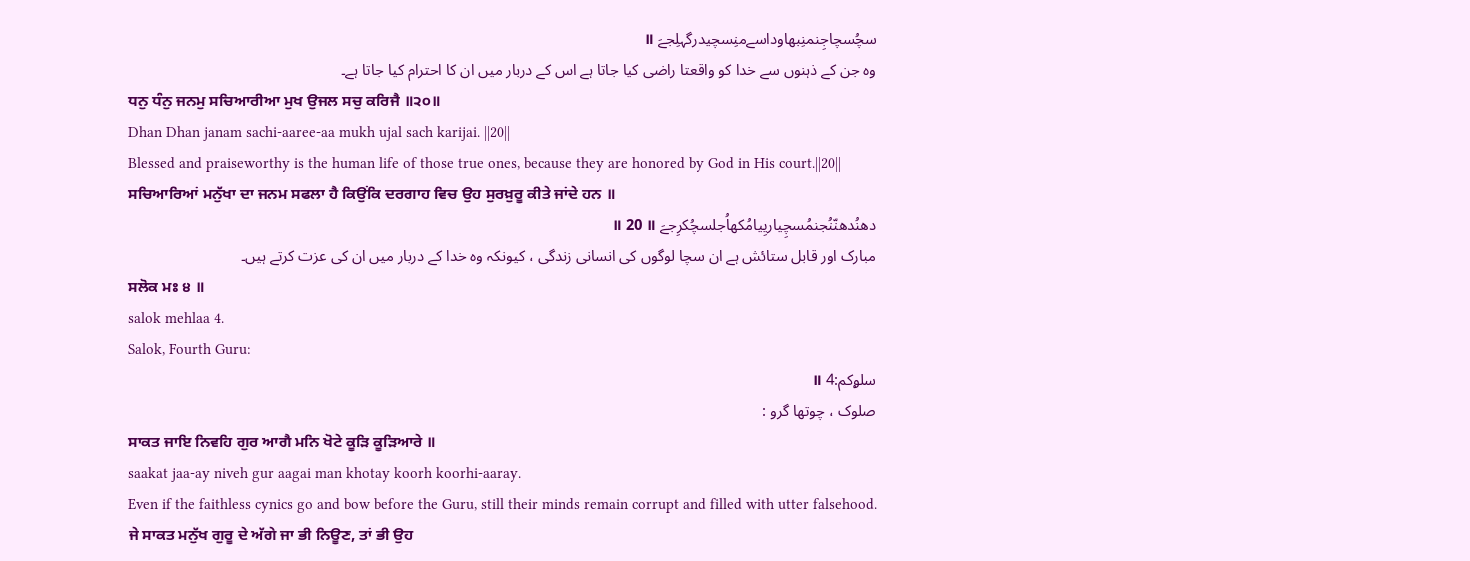سچُسچاجِنمنِبھاوداسےمنِسچیدرگہلِجےَ ॥
وہ جن کے ذہنوں سے خدا کو واقعتا راضی کیا جاتا ہے اس کے دربار میں ان کا احترام کیا جاتا ہے۔
ਧਨੁ ਧੰਨੁ ਜਨਮੁ ਸਚਿਆਰੀਆ ਮੁਖ ਉਜਲ ਸਚੁ ਕਰਿਜੈ ॥੨੦॥
Dhan Dhan janam sachi-aaree-aa mukh ujal sach karijai. ||20||
Blessed and praiseworthy is the human life of those true ones, because they are honored by God in His court.||20||
ਸਚਿਆਰਿਆਂ ਮਨੁੱਖਾ ਦਾ ਜਨਮ ਸਫਲਾ ਹੈ ਕਿਉਂਕਿ ਦਰਗਾਹ ਵਿਚ ਉਹ ਸੁਰਖ਼ੁਰੂ ਕੀਤੇ ਜਾਂਦੇ ਹਨ ॥
دھنُدھنّنُجنمُسچِیاریِیامُکھاُجلسچُکرِجےَ ॥ 20 ॥
مبارک اور قابل ستائش ہے ان سچا لوگوں کی انسانی زندگی ، کیونکہ وہ خدا کے دربار میں ان کی عزت کرتے ہیں۔
ਸਲੋਕ ਮਃ ੪ ॥
salok mehlaa 4.
Salok, Fourth Guru:
سلۄکم:4 ॥
صلوک ، چوتھا گرو :
ਸਾਕਤ ਜਾਇ ਨਿਵਹਿ ਗੁਰ ਆਗੈ ਮਨਿ ਖੋਟੇ ਕੂੜਿ ਕੂੜਿਆਰੇ ॥
saakat jaa-ay niveh gur aagai man khotay koorh koorhi-aaray.
Even if the faithless cynics go and bow before the Guru, still their minds remain corrupt and filled with utter falsehood.
ਜੇ ਸਾਕਤ ਮਨੁੱਖ ਗੁਰੂ ਦੇ ਅੱਗੇ ਜਾ ਭੀ ਨਿਊਣ, ਤਾਂ ਭੀ ਉਹ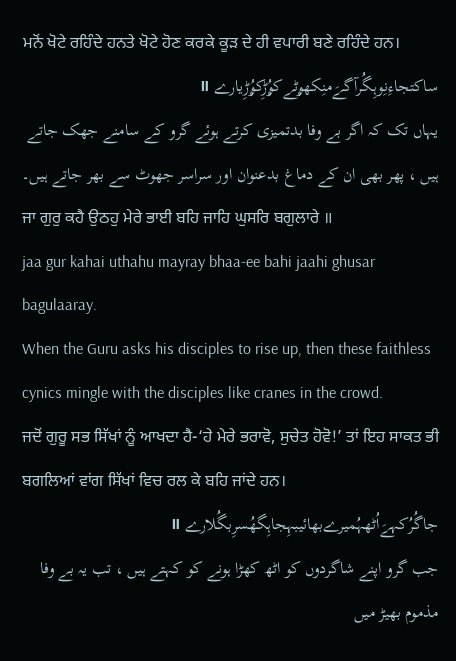ਮਨੋਂ ਖੋਟੇ ਰਹਿੰਦੇ ਹਨਤੇ ਖੋਟੇ ਹੋਣ ਕਰਕੇ ਕੂੜ ਦੇ ਹੀ ਵਪਾਰੀ ਬਣੇ ਰਹਿੰਦੇ ਹਨ।
ساکتجاءِنِوہِگُرآگےَمنِکھۄٹےکۄُڑِکۄُڑِیارے ॥
یہاں تک کہ اگر بے وفا بدتمیزی کرتے ہوئے گرو کے سامنے جھک جاتے ہیں ، پھر بھی ان کے دماغ بدعنوان اور سراسر جھوٹ سے بھر جاتے ہیں۔
ਜਾ ਗੁਰੁ ਕਹੈ ਉਠਹੁ ਮੇਰੇ ਭਾਈ ਬਹਿ ਜਾਹਿ ਘੁਸਰਿ ਬਗੁਲਾਰੇ ॥
jaa gur kahai uthahu mayray bhaa-ee bahi jaahi ghusar bagulaaray.
When the Guru asks his disciples to rise up, then these faithless cynics mingle with the disciples like cranes in the crowd.
ਜਦੋਂ ਗੁਰੂ ਸਭ ਸਿੱਖਾਂ ਨੂੰ ਆਖਦਾ ਹੈ-‘ਹੇ ਮੇਰੇ ਭਰਾਵੋ, ਸੁਚੇਤ ਹੋਵੋ!’ ਤਾਂ ਇਹ ਸਾਕਤ ਭੀ ਬਗਲਿਆਂ ਵਾਂਗ ਸਿੱਖਾਂ ਵਿਚ ਰਲ ਕੇ ਬਹਿ ਜਾਂਦੇ ਹਨ।
جاگُرُکہےَاُٹھہُمیرےبھائیبہِجاہِگھُسرِبگُلارے ॥
جب گرو اپنے شاگردوں کو اٹھ کھڑا ہونے کو کہتے ہیں ، تب یہ بے وفا مذموم بھیڑ میں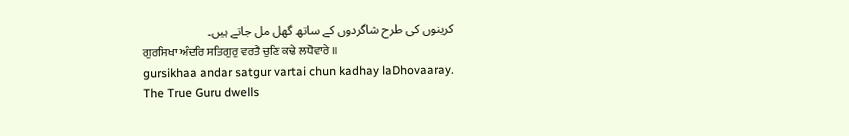کرینوں کی طرح شاگردوں کے ساتھ گھل مل جاتے ہیں۔
ਗੁਰਸਿਖਾ ਅੰਦਰਿ ਸਤਿਗੁਰੁ ਵਰਤੈ ਚੁਣਿ ਕਢੇ ਲਧੋਵਾਰੇ ॥
gursikhaa andar satgur vartai chun kadhay laDhovaaray.
The True Guru dwells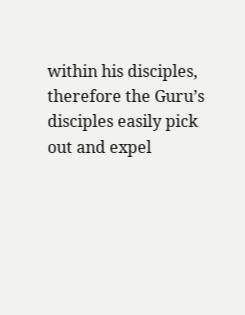within his disciples, therefore the Guru’s disciples easily pick out and expel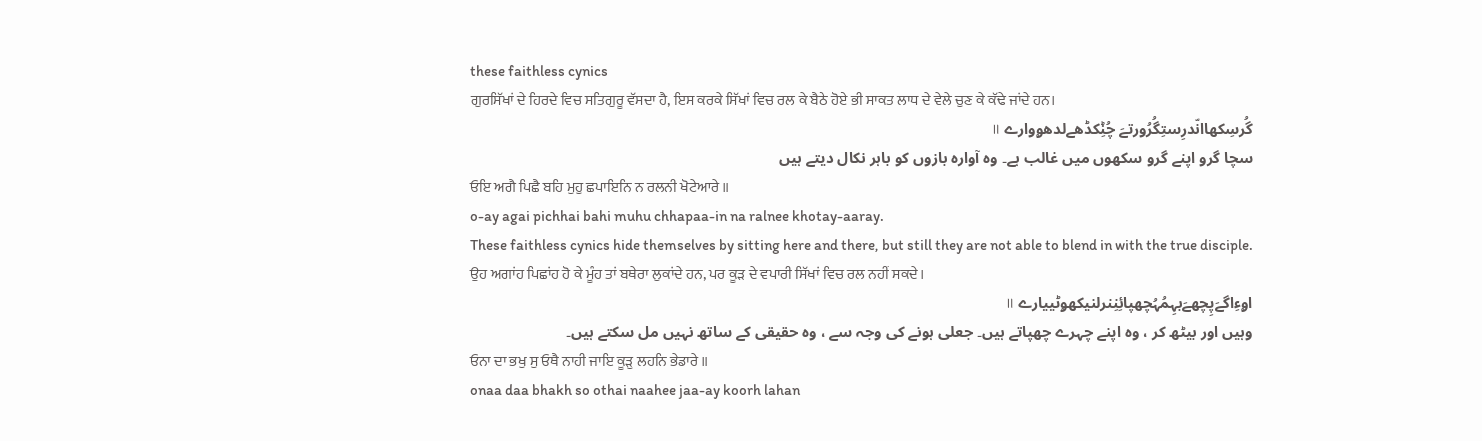these faithless cynics
ਗੁਰਸਿੱਖਾਂ ਦੇ ਹਿਰਦੇ ਵਿਚ ਸਤਿਗੁਰੂ ਵੱਸਦਾ ਹੈ, ਇਸ ਕਰਕੇ ਸਿੱਖਾਂ ਵਿਚ ਰਲ ਕੇ ਬੈਠੇ ਹੋਏ ਭੀ ਸਾਕਤ ਲਾਧ ਦੇ ਵੇਲੇ ਚੁਣ ਕੇ ਕੱਢੇ ਜਾਂਦੇ ਹਨ।
گُرسِکھاانّدرِستِگُرُورتےَ چُݨِکڈھےلدھۄوارے ॥
سچا گرو اپنے گرو سکھوں میں غالب ہے۔ وہ آوارہ بازوں کو باہر نکال دیتے ہیں
ਓਇ ਅਗੈ ਪਿਛੈ ਬਹਿ ਮੁਹੁ ਛਪਾਇਨਿ ਨ ਰਲਨੀ ਖੋਟੇਆਰੇ ॥
o-ay agai pichhai bahi muhu chhapaa-in na ralnee khotay-aaray.
These faithless cynics hide themselves by sitting here and there, but still they are not able to blend in with the true disciple.
ਉਹ ਅਗਾਂਹ ਪਿਛਾਂਹ ਹੋ ਕੇ ਮੂੰਹ ਤਾਂ ਬਥੇਰਾ ਲੁਕਾਂਦੇ ਹਨ, ਪਰ ਕੂੜ ਦੇ ਵਪਾਰੀ ਸਿੱਖਾਂ ਵਿਚ ਰਲ ਨਹੀਂ ਸਕਦੇ।
اۄءِاگےَپِچھےَبہِمُہُچھپائِنِنرلنیکھۄٹییارے ॥
وہیں اور بیٹھ کر ، وہ اپنے چہرے چھپاتے ہیں۔ جعلی ہونے کی وجہ سے ، وہ حقیقی کے ساتھ نہیں مل سکتے ہیں۔
ਓਨਾ ਦਾ ਭਖੁ ਸੁ ਓਥੈ ਨਾਹੀ ਜਾਇ ਕੂੜੁ ਲਹਨਿ ਭੇਡਾਰੇ ॥
onaa daa bhakh so othai naahee jaa-ay koorh lahan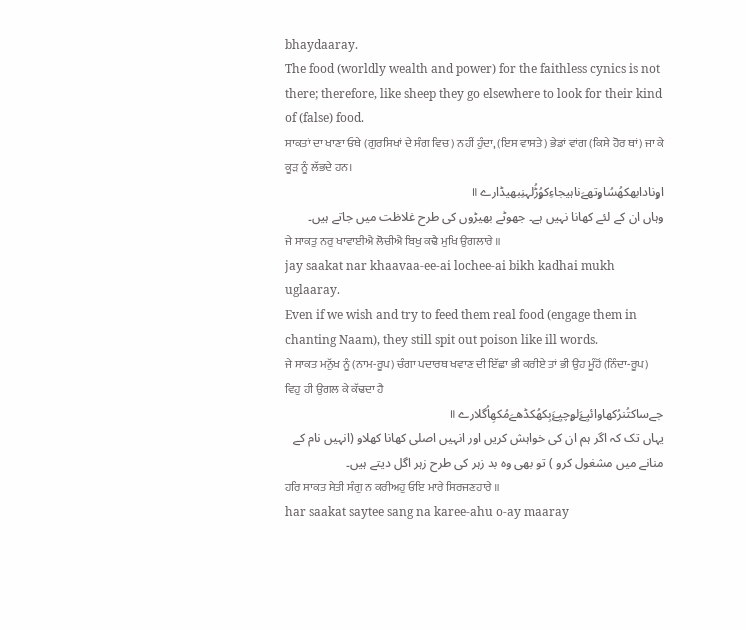bhaydaaray.
The food (worldly wealth and power) for the faithless cynics is not there; therefore, like sheep they go elsewhere to look for their kind of (false) food.
ਸਾਕਤਾਂ ਦਾ ਖਾਣਾ ਓਥੇ (ਗੁਰਸਿਖਾਂ ਦੇ ਸੰਗ ਵਿਚ) ਨਹੀਂ ਹੁੰਦਾ, (ਇਸ ਵਾਸਤੇ) ਭੇਡਾਂ ਵਾਂਗ (ਕਿਸੇ ਹੋਰ ਥਾਂ) ਜਾ ਕੇ ਕੂੜ ਨੂੰ ਲੱਭਦੇ ਹਨ।
اۄنادابھکھُسُاۄتھےَناہیجاءِکۄُڑُلہنِبھیڈارے ॥
وہاں ان کے لئے کھانا نہیں ہے۔ جھوٹے بھیڑوں کی طرح غلاظت میں جاتے ہیں۔
ਜੇ ਸਾਕਤੁ ਨਰੁ ਖਾਵਾਈਐ ਲੋਚੀਐ ਬਿਖੁ ਕਢੈ ਮੁਖਿ ਉਗਲਾਰੇ ॥
jay saakat nar khaavaa-ee-ai lochee-ai bikh kadhai mukh uglaaray.
Even if we wish and try to feed them real food (engage them in chanting Naam), they still spit out poison like ill words.
ਜੇ ਸਾਕਤ ਮਨੁੱਖ ਨੂੰ (ਨਾਮ-ਰੂਪ) ਚੰਗਾ ਪਦਾਰਥ ਖਵਾਣ ਦੀ ਇੱਛਾ ਭੀ ਕਰੀਏ ਤਾਂ ਭੀ ਉਹ ਮੂੰਹੋਂ (ਨਿੰਦਾ-ਰੂਪ) ਵਿਹੁ ਹੀ ਉਗਲ ਕੇ ਕੱਢਦਾ ਹੈ
جےساکتُنرُکھاوائیِۓَلۄچیِۓَبِکھُکڈھےَمُکھِاُگلارے ॥
یہاں تک کہ اگر ہم ان کی خواہش کریں اور انہیں اصلی کھانا کھلاو (انہیں نام کے منانے میں مشغول کرو ) تو بھی وہ بد زہر کی طرح زہر اگل دیتے ہیں۔
ਹਰਿ ਸਾਕਤ ਸੇਤੀ ਸੰਗੁ ਨ ਕਰੀਅਹੁ ਓਇ ਮਾਰੇ ਸਿਰਜਣਹਾਰੇ ॥
har saakat saytee sang na karee-ahu o-ay maaray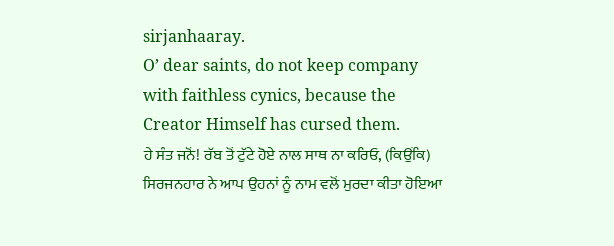sirjanhaaray.
O’ dear saints, do not keep company with faithless cynics, because the Creator Himself has cursed them.
ਹੇ ਸੰਤ ਜਨੋਂ! ਰੱਬ ਤੋਂ ਟੁੱਟੇ ਹੋਏ ਨਾਲ ਸਾਥ ਨਾ ਕਰਿਓ, (ਕਿਉਂਕਿ) ਸਿਰਜਨਹਾਰ ਨੇ ਆਪ ਉਹਨਾਂ ਨੂੰ ਨਾਮ ਵਲੋਂ ਮੁਰਦਾ ਕੀਤਾ ਹੋਇਆ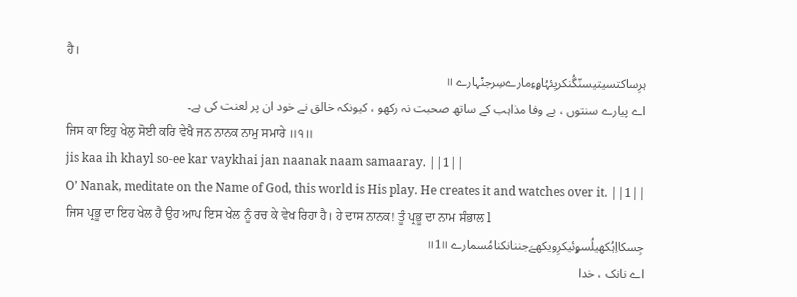ਹੈ।
ہرِساکتسیتیسنّگُنکریِئہُاۄءِمارےسِرجݨہارے ॥
اے پیارے سنتوں ، بے وفا مذاہب کے ساتھ صحبت نہ رکھو ، کیونکہ خالق نے خود ان پر لعنت کی ہے۔
ਜਿਸ ਕਾ ਇਹੁ ਖੇਲੁ ਸੋਈ ਕਰਿ ਵੇਖੈ ਜਨ ਨਾਨਕ ਨਾਮੁ ਸਮਾਰੇ ॥੧॥
jis kaa ih khayl so-ee kar vaykhai jan naanak naam samaaray. ||1||
O’ Nanak, meditate on the Name of God, this world is His play. He creates it and watches over it. ||1||
ਜਿਸ ਪ੍ਰਭੂ ਦਾ ਇਹ ਖੇਲ ਹੈ ਉਹ ਆਪ ਇਸ ਖੇਲ ਨੂੰ ਰਚ ਕੇ ਵੇਖ ਰਿਹਾ ਹੈ। ਹੇ ਦਾਸ ਨਾਨਕ! ਤੂੰ ਪ੍ਰਭੂ ਦਾ ਨਾਮ ਸੰਭਾਲ l
جِسکااِہُکھیلُسۄئیکرِویکھےَجننانکنامُسمارے ॥1॥
اے نانک ، خدا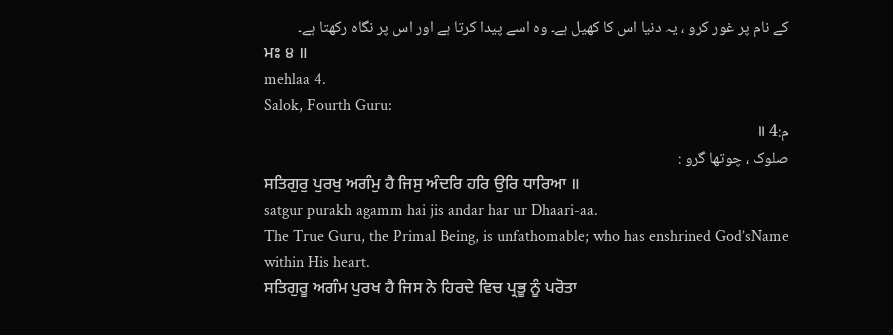کے نام پر غور کرو ، یہ دنیا اس کا کھیل ہے۔ وہ اسے پیدا کرتا ہے اور اس پر نگاہ رکھتا ہے۔
ਮਃ ੪ ॥
mehlaa 4.
Salok, Fourth Guru:
م:4 ॥
صلوک ، چوتھا گرو :
ਸਤਿਗੁਰੁ ਪੁਰਖੁ ਅਗੰਮੁ ਹੈ ਜਿਸੁ ਅੰਦਰਿ ਹਰਿ ਉਰਿ ਧਾਰਿਆ ॥
satgur purakh agamm hai jis andar har ur Dhaari-aa.
The True Guru, the Primal Being, is unfathomable; who has enshrined God’sName within His heart.
ਸਤਿਗੁਰੂ ਅਗੰਮ ਪੁਰਖ ਹੈ ਜਿਸ ਨੇ ਹਿਰਦੇ ਵਿਚ ਪ੍ਰਭੂ ਨੂੰ ਪਰੋਤਾ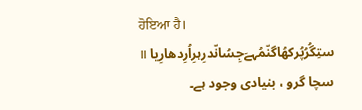ਹੋਇਆ ਹੈ।
ستِگُرُپُرکھُاگنّمُہےَجِسُانّدرِہرِاُرِدھارِیا ॥
سچا گرو ، بنیادی وجود ہے۔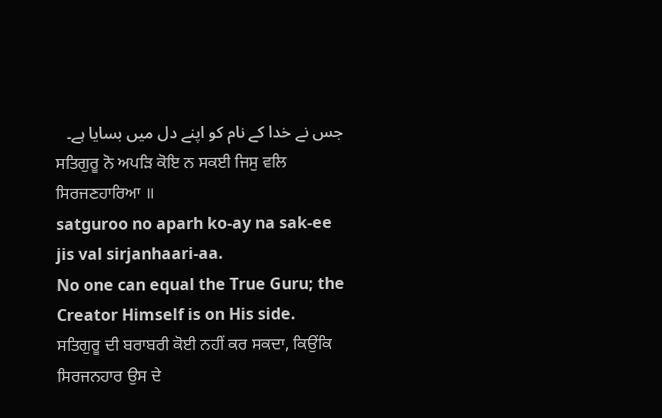جس نے خدا کے نام کو اپنے دل میں بسایا ہے۔
ਸਤਿਗੁਰੂ ਨੋ ਅਪੜਿ ਕੋਇ ਨ ਸਕਈ ਜਿਸੁ ਵਲਿ ਸਿਰਜਣਹਾਰਿਆ ॥
satguroo no aparh ko-ay na sak-ee jis val sirjanhaari-aa.
No one can equal the True Guru; the Creator Himself is on His side.
ਸਤਿਗੁਰੂ ਦੀ ਬਰਾਬਰੀ ਕੋਈ ਨਹੀਂ ਕਰ ਸਕਦਾ, ਕਿਉਂਕਿ ਸਿਰਜਨਹਾਰ ਉਸ ਦੇ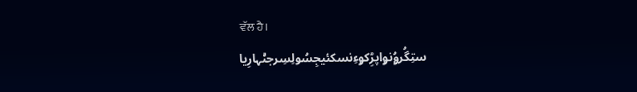ਵੱਲ ਹੈ।
ستِگُرۄُنۄاپڑِکۄءِنسکئیجِسُولِسِرجݨہارِیا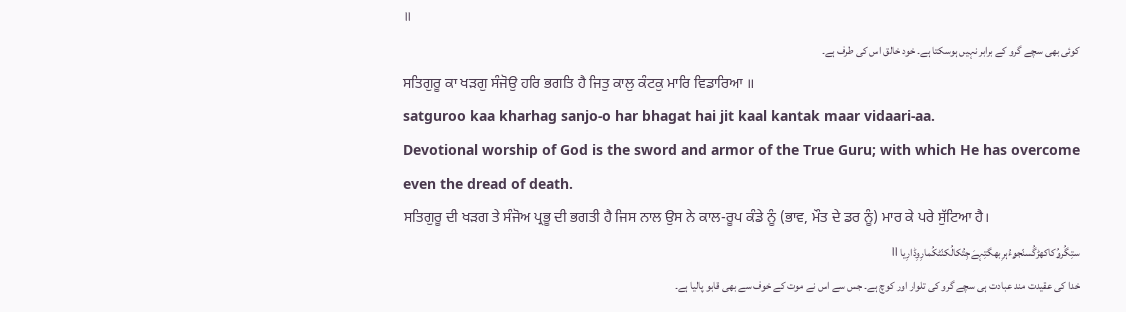॥
کوئی بھی سچے گرو کے برابر نہیں ہوسکتا ہے۔ خود خالق اس کی طرف ہے۔
ਸਤਿਗੁਰੂ ਕਾ ਖੜਗੁ ਸੰਜੋਉ ਹਰਿ ਭਗਤਿ ਹੈ ਜਿਤੁ ਕਾਲੁ ਕੰਟਕੁ ਮਾਰਿ ਵਿਡਾਰਿਆ ॥
satguroo kaa kharhag sanjo-o har bhagat hai jit kaal kantak maar vidaari-aa.
Devotional worship of God is the sword and armor of the True Guru; with which He has overcome even the dread of death.
ਸਤਿਗੁਰੂ ਦੀ ਖੜਗ ਤੇ ਸੰਜੋਅ ਪ੍ਰਭੂ ਦੀ ਭਗਤੀ ਹੈ ਜਿਸ ਨਾਲ ਉਸ ਨੇ ਕਾਲ-ਰੂਪ ਕੰਡੇ ਨੂੰ (ਭਾਵ, ਮੌਤ ਦੇ ਡਰ ਨੂੰ) ਮਾਰ ਕੇ ਪਰੇ ਸੁੱਟਿਆ ਹੈ।
ستِگُرۄُکاکھڑگُسنّجۄءُہرِبھگتِہےَجِتُکالُکنّٹکُمارِوِڈارِیا ॥
خدا کی عقیدت مند عبادت ہی سچے گرو کی تلوار اور کوچ ہے۔ جس سے اس نے موت کے خوف سے بھی قابو پالیا ہے۔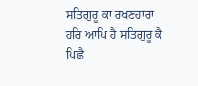ਸਤਿਗੁਰੂ ਕਾ ਰਖਣਹਾਰਾ ਹਰਿ ਆਪਿ ਹੈ ਸਤਿਗੁਰੂ ਕੈ ਪਿਛੈ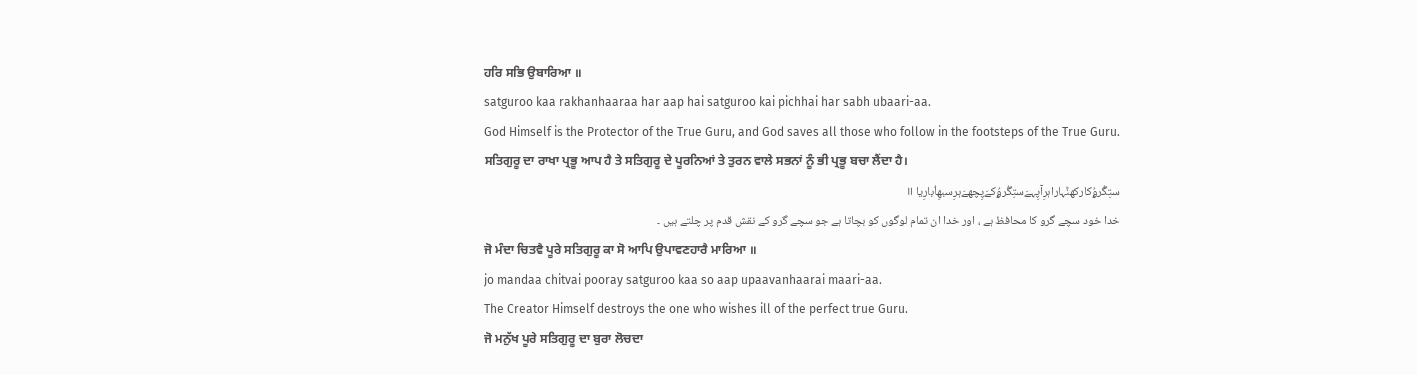ਹਰਿ ਸਭਿ ਉਬਾਰਿਆ ॥
satguroo kaa rakhanhaaraa har aap hai satguroo kai pichhai har sabh ubaari-aa.
God Himself is the Protector of the True Guru, and God saves all those who follow in the footsteps of the True Guru.
ਸਤਿਗੁਰੂ ਦਾ ਰਾਖਾ ਪ੍ਰਭੂ ਆਪ ਹੈ ਤੇ ਸਤਿਗੁਰੂ ਦੇ ਪੂਰਨਿਆਂ ਤੇ ਤੁਰਨ ਵਾਲੇ ਸਭਨਾਂ ਨੂੰ ਭੀ ਪ੍ਰਭੂ ਬਚਾ ਲੈਂਦਾ ਹੈ।
ستِگُرۄُکارکھݨہاراہرِآپِہےَستِگُرۄُکےَپِچھےَہرِسبھِاُبارِیا ॥
خدا خود سچے گرو کا محافظ ہے ، اور خدا ان تمام لوگوں کو بچاتا ہے جو سچے گرو کے نقش قدم پر چلتے ہیں ۔
ਜੋ ਮੰਦਾ ਚਿਤਵੈ ਪੂਰੇ ਸਤਿਗੁਰੂ ਕਾ ਸੋ ਆਪਿ ਉਪਾਵਣਹਾਰੈ ਮਾਰਿਆ ॥
jo mandaa chitvai pooray satguroo kaa so aap upaavanhaarai maari-aa.
The Creator Himself destroys the one who wishes ill of the perfect true Guru.
ਜੋ ਮਨੁੱਖ ਪੂਰੇ ਸਤਿਗੁਰੂ ਦਾ ਬੁਰਾ ਲੋਚਦਾ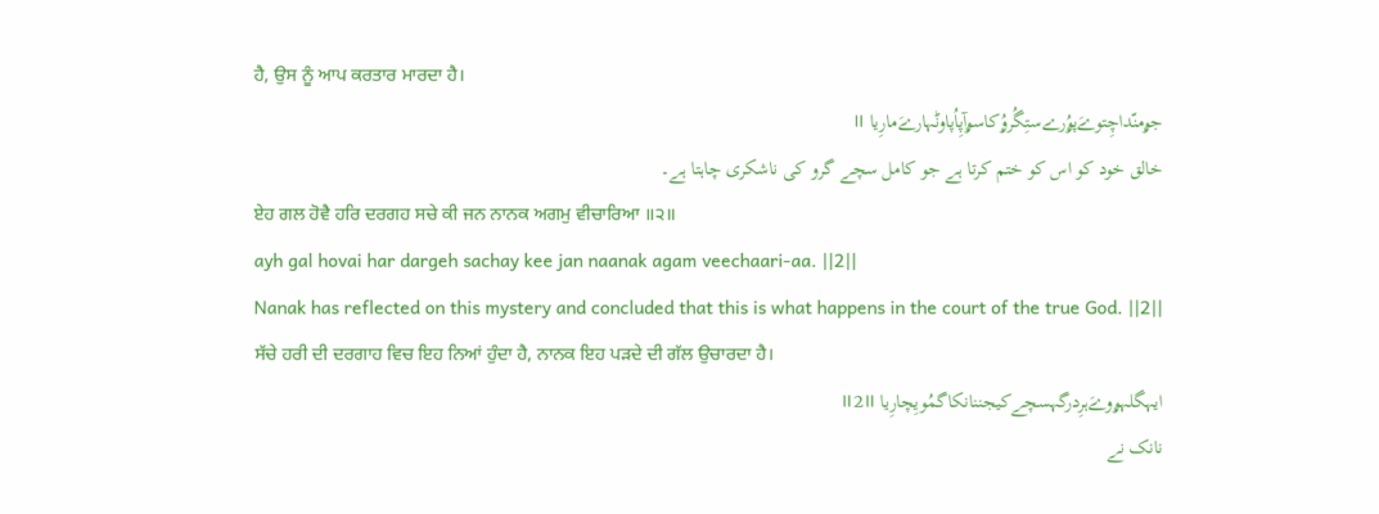ਹੈ, ਉਸ ਨੂੰ ਆਪ ਕਰਤਾਰ ਮਾਰਦਾ ਹੈ।
جۄمنّداچِتوےَپۄُرےستِگُرۄُکاسۄآپِاُپاوݨہارےَمارِیا ॥
خالق خود کو اس کو ختم کرتا ہے جو کامل سچے گرو کی ناشکری چاہتا ہے۔
ਏਹ ਗਲ ਹੋਵੈ ਹਰਿ ਦਰਗਹ ਸਚੇ ਕੀ ਜਨ ਨਾਨਕ ਅਗਮੁ ਵੀਚਾਰਿਆ ॥੨॥
ayh gal hovai har dargeh sachay kee jan naanak agam veechaari-aa. ||2||
Nanak has reflected on this mystery and concluded that this is what happens in the court of the true God. ||2||
ਸੱਚੇ ਹਰੀ ਦੀ ਦਰਗਾਹ ਵਿਚ ਇਹ ਨਿਆਂ ਹੁੰਦਾ ਹੈ, ਨਾਨਕ ਇਹ ਪੜਦੇ ਦੀ ਗੱਲ ਉਚਾਰਦਾ ਹੈ।
ایہگلہۄوےَہرِدرگہسچےکیجننانکاگمُویِچارِیا ॥2॥
نانک نے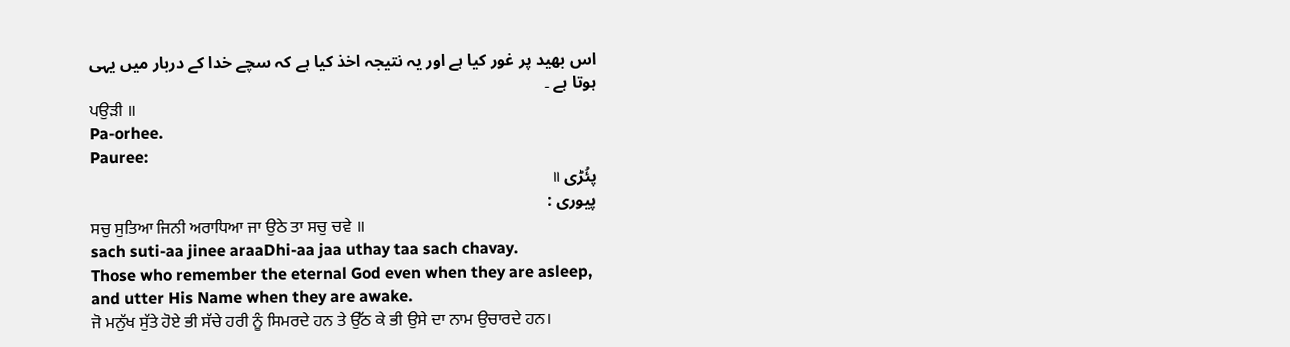اس بھید پر غور کیا ہے اور یہ نتیجہ اخذ کیا ہے کہ سچے خدا کے دربار میں یہی ہوتا ہے ۔
ਪਉੜੀ ॥
Pa-orhee.
Pauree:
پئُڑی ॥
پیوری :
ਸਚੁ ਸੁਤਿਆ ਜਿਨੀ ਅਰਾਧਿਆ ਜਾ ਉਠੇ ਤਾ ਸਚੁ ਚਵੇ ॥
sach suti-aa jinee araaDhi-aa jaa uthay taa sach chavay.
Those who remember the eternal God even when they are asleep, and utter His Name when they are awake.
ਜੋ ਮਨੁੱਖ ਸੁੱਤੇ ਹੋਏ ਭੀ ਸੱਚੇ ਹਰੀ ਨੂੰ ਸਿਮਰਦੇ ਹਨ ਤੇ ਉੱਠ ਕੇ ਭੀ ਉਸੇ ਦਾ ਨਾਮ ਉਚਾਰਦੇ ਹਨ।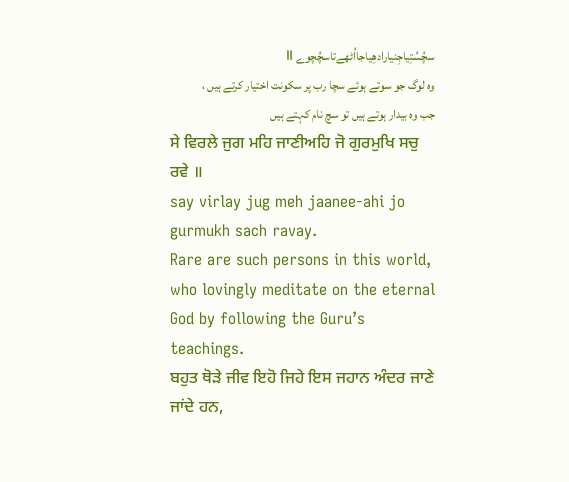سچُسُتِیاجِنیارادھِیاجااُٹھےتاسچُچوے ॥
وہ لوگ جو سوتے ہوئے سچا رب پر سکونت اختیار کرتے ہیں ، جب وہ بیدار ہوتے ہیں تو سچ نام کہتے ہیں
ਸੇ ਵਿਰਲੇ ਜੁਗ ਮਹਿ ਜਾਣੀਅਹਿ ਜੋ ਗੁਰਮੁਖਿ ਸਚੁ ਰਵੇ ॥
say virlay jug meh jaanee-ahi jo gurmukh sach ravay.
Rare are such persons in this world, who lovingly meditate on the eternal God by following the Guru’s teachings.
ਬਹੁਤ ਥੋੜੇ ਜੀਵ ਇਹੋ ਜਿਹੇ ਇਸ ਜਹਾਨ ਅੰਦਰ ਜਾਣੇ ਜਾਂਦੇ ਹਨ,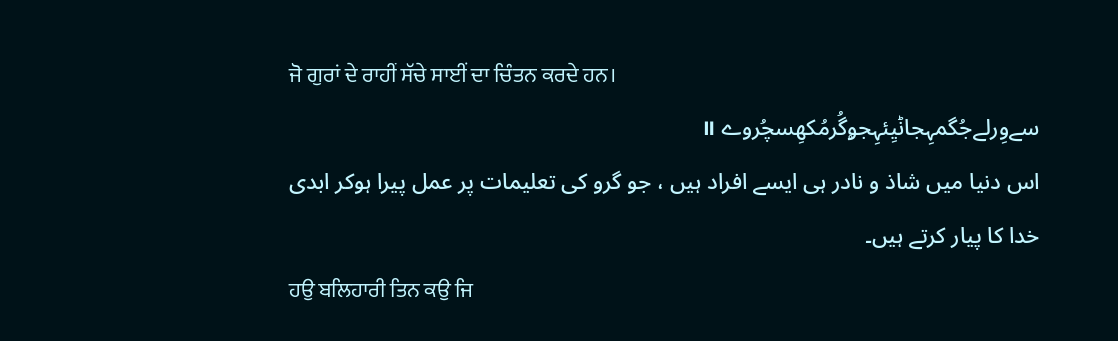ਜੋ ਗੁਰਾਂ ਦੇ ਰਾਹੀਂ ਸੱਚੇ ਸਾਈਂ ਦਾ ਚਿੰਤਨ ਕਰਦੇ ਹਨ।
سےوِرلےجُگمہِجاݨیِئہِجۄگُرمُکھِسچُروے ॥
اس دنیا میں شاذ و نادر ہی ایسے افراد ہیں ، جو گرو کی تعلیمات پر عمل پیرا ہوکر ابدی خدا کا پیار کرتے ہیں۔
ਹਉ ਬਲਿਹਾਰੀ ਤਿਨ ਕਉ ਜਿ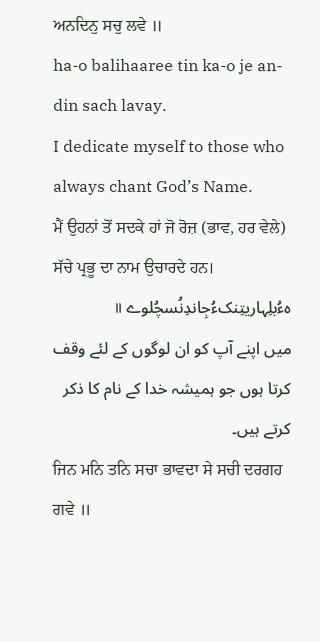ਅਨਦਿਨੁ ਸਚੁ ਲਵੇ ॥
ha-o balihaaree tin ka-o je an-din sach lavay.
I dedicate myself to those who always chant God’s Name.
ਮੈਂ ਉਹਨਾਂ ਤੋਂ ਸਦਕੇ ਹਾਂ ਜੋ ਰੋਜ਼ (ਭਾਵ, ਹਰ ਵੇਲੇ) ਸੱਚੇ ਪ੍ਰਭੂ ਦਾ ਨਾਮ ਉਚਾਰਦੇ ਹਨ।
ہءُبلِہاریتِنکءُجِاندِنُسچُلوے ॥
میں اپنے آپ کو ان لوگوں کے لئے وقف کرتا ہوں جو ہمیشہ خدا کے نام کا ذکر کرتے ہیں۔
ਜਿਨ ਮਨਿ ਤਨਿ ਸਚਾ ਭਾਵਦਾ ਸੇ ਸਚੀ ਦਰਗਹ ਗਵੇ ॥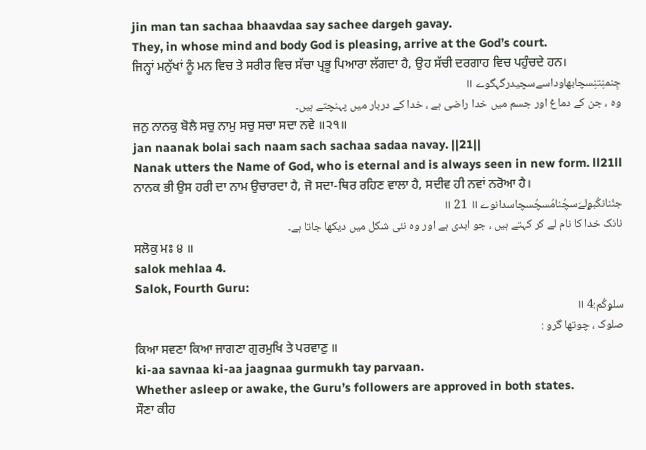jin man tan sachaa bhaavdaa say sachee dargeh gavay.
They, in whose mind and body God is pleasing, arrive at the God’s court.
ਜਿਨ੍ਹਾਂ ਮਨੁੱਖਾਂ ਨੂੰ ਮਨ ਵਿਚ ਤੇ ਸਰੀਰ ਵਿਚ ਸੱਚਾ ਪ੍ਰਭੂ ਪਿਆਰਾ ਲੱਗਦਾ ਹੈ, ਉਹ ਸੱਚੀ ਦਰਗਾਹ ਵਿਚ ਪਹੁੰਚਦੇ ਹਨ।
جِنمنِتنِسچابھاوداسےسچیدرگہگوے ॥
وہ ، جن کے دماغ اور جسم میں خدا راضی ہے ، خدا کے دربار میں پہنچتے ہیں۔
ਜਨੁ ਨਾਨਕੁ ਬੋਲੈ ਸਚੁ ਨਾਮੁ ਸਚੁ ਸਚਾ ਸਦਾ ਨਵੇ ॥੨੧॥
jan naanak bolai sach naam sach sachaa sadaa navay. ||21||
Nanak utters the Name of God, who is eternal and is always seen in new form. ll21ll
ਨਾਨਕ ਭੀ ਉਸ ਹਰੀ ਦਾ ਨਾਮ ਉਚਾਰਦਾ ਹੈ, ਜੋ ਸਦਾ-ਥਿਰ ਰਹਿਣ ਵਾਲਾ ਹੈ, ਸਦੀਵ ਹੀ ਨਵਾਂ ਨਰੋਆ ਹੈ।
جنُنانکُبۄلےَسچُنامُسچُسچاسدانوے ॥ 21 ॥
نانک خدا کا نام لے کر کہتے ہیں ، جو ابدی ہے اور وہ نئی شکل میں دیکھا جاتا ہے۔
ਸਲੋਕੁ ਮਃ ੪ ॥
salok mehlaa 4.
Salok, Fourth Guru:
سلۄکُم:4 ॥
صلوک ، چوتھا گرو :
ਕਿਆ ਸਵਣਾ ਕਿਆ ਜਾਗਣਾ ਗੁਰਮੁਖਿ ਤੇ ਪਰਵਾਣੁ ॥
ki-aa savnaa ki-aa jaagnaa gurmukh tay parvaan.
Whether asleep or awake, the Guru’s followers are approved in both states.
ਸੌਣਾ ਕੀਹ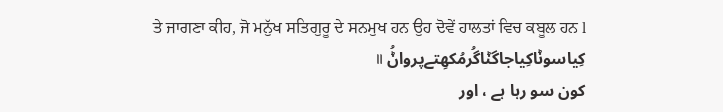ਤੇ ਜਾਗਣਾ ਕੀਹ, ਜੋ ਮਨੁੱਖ ਸਤਿਗੁਰੂ ਦੇ ਸਨਮੁਖ ਹਨ ਉਹ ਦੋਵੇਂ ਹਾਲਤਾਂ ਵਿਚ ਕਬੂਲ ਹਨ l
کِیاسوݨاکِیاجاگݨاگُرمُکھِتےپرواݨُ ॥
کون سو رہا ہے ، اور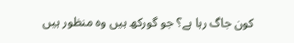کون جاگ رہا ہے؟ جو گورکھ ہیں وہ منظور ہیں